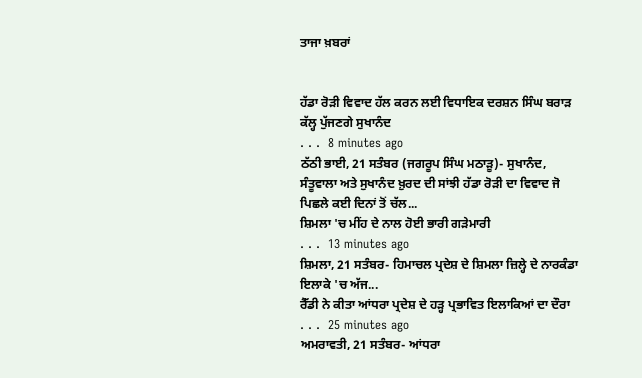ਤਾਜਾ ਖ਼ਬਰਾਂ


ਹੱਡਾ ਰੋੜੀ ਵਿਵਾਦ ਹੱਲ ਕਰਨ ਲਈ ਵਿਧਾਇਕ ਦਰਸ਼ਨ ਸਿੰਘ ਬਰਾੜ ਕੱਲ੍ਹ ਪੁੱਜਣਗੇ ਸੁਖਾਨੰਦ
. . .  8 minutes ago
ਠੱਠੀ ਭਾਈ, 21 ਸਤੰਬਰ (ਜਗਰੂਪ ਸਿੰਘ ਮਠਾੜੂ)- ਸੁਖਾਨੰਦ, ਸੰਤੂਵਾਲਾ ਅਤੇ ਸੁਖਾਨੰਦ ਖ਼ੁਰਦ ਦੀ ਸਾਂਝੀ ਹੱਡਾ ਰੋੜੀ ਦਾ ਵਿਵਾਦ ਜੋ ਪਿਛਲੇ ਕਈ ਦਿਨਾਂ ਤੋਂ ਚੱਲ...
ਸ਼ਿਮਲਾ 'ਚ ਮੀਂਹ ਦੇ ਨਾਲ ਹੋਈ ਭਾਰੀ ਗੜੇਮਾਰੀ
. . .  13 minutes ago
ਸ਼ਿਮਲਾ, 21 ਸਤੰਬਰ- ਹਿਮਾਚਲ ਪ੍ਰਦੇਸ਼ ਦੇ ਸ਼ਿਮਲਾ ਜ਼ਿਲ੍ਹੇ ਦੇ ਨਾਰਕੰਡਾ ਇਲਾਕੇ 'ਚ ਅੱਜ...
ਰੈੱਡੀ ਨੇ ਕੀਤਾ ਆਂਧਰਾ ਪ੍ਰਦੇਸ਼ ਦੇ ਹੜ੍ਹ ਪ੍ਰਭਾਵਿਤ ਇਲਾਕਿਆਂ ਦਾ ਦੌਰਾ
. . .  25 minutes ago
ਅਮਰਾਵਤੀ, 21 ਸਤੰਬਰ- ਆਂਧਰਾ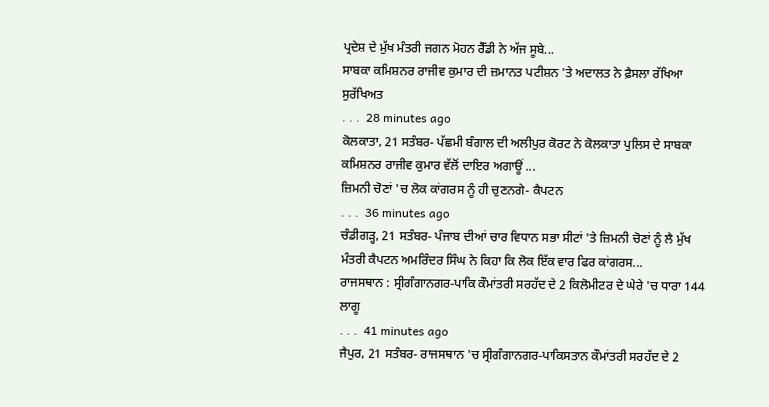ਪ੍ਰਦੇਸ਼ ਦੇ ਮੁੱਖ ਮੰਤਰੀ ਜਗਨ ਮੋਹਨ ਰੈੱਡੀ ਨੇ ਅੱਜ ਸੂਬੇ...
ਸਾਬਕਾ ਕਮਿਸ਼ਨਰ ਰਾਜੀਵ ਕੁਮਾਰ ਦੀ ਜ਼ਮਾਨਤ ਪਟੀਸ਼ਨ 'ਤੇ ਅਦਾਲਤ ਨੇ ਫ਼ੈਸਲਾ ਰੱਖਿਆ ਸੁਰੱਖਿਅਤ
. . .  28 minutes ago
ਕੋਲਕਾਤਾ, 21 ਸਤੰਬਰ- ਪੱਛਮੀ ਬੰਗਾਲ ਦੀ ਅਲੀਪੁਰ ਕੋਰਟ ਨੇ ਕੋਲਕਾਤਾ ਪੁਲਿਸ ਦੇ ਸਾਬਕਾ ਕਮਿਸ਼ਨਰ ਰਾਜੀਵ ਕੁਮਾਰ ਵੱਲੋਂ ਦਾਇਰ ਅਗਾਊਂ ...
ਜ਼ਿਮਨੀ ਚੋਣਾਂ 'ਚ ਲੋਕ ਕਾਂਗਰਸ ਨੂੰ ਹੀ ਚੁਣਨਗੇ- ਕੈਪਟਨ
. . .  36 minutes ago
ਚੰਡੀਗੜ੍ਹ, 21 ਸਤੰਬਰ- ਪੰਜਾਬ ਦੀਆਂ ਚਾਰ ਵਿਧਾਨ ਸਭਾ ਸੀਟਾਂ 'ਤੇ ਜ਼ਿਮਨੀ ਚੋਣਾਂ ਨੂੰ ਲੈ ਮੁੱਖ ਮੰਤਰੀ ਕੈਪਟਨ ਅਮਰਿੰਦਰ ਸਿੰਘ ਨੇ ਕਿਹਾ ਕਿ ਲੋਕ ਇੱਕ ਵਾਰ ਫਿਰ ਕਾਂਗਰਸ...
ਰਾਜਸਥਾਨ : ਸ੍ਰੀਗੰਗਾਨਗਰ-ਪਾਕਿ ਕੌਮਾਂਤਰੀ ਸਰਹੱਦ ਦੇ 2 ਕਿਲੋਮੀਟਰ ਦੇ ਘੇਰੇ 'ਚ ਧਾਰਾ 144 ਲਾਗੂ
. . .  41 minutes ago
ਜੈਪੁਰ, 21 ਸਤੰਬਰ- ਰਾਜਸਥਾਨ 'ਚ ਸ੍ਰੀਗੰਗਾਨਗਰ-ਪਾਕਿਸਤਾਨ ਕੌਮਾਂਤਰੀ ਸਰਹੱਦ ਦੇ 2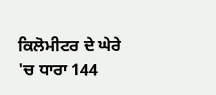ਕਿਲੋਮੀਟਰ ਦੇ ਘੇਰੇ 'ਚ ਧਾਰਾ 144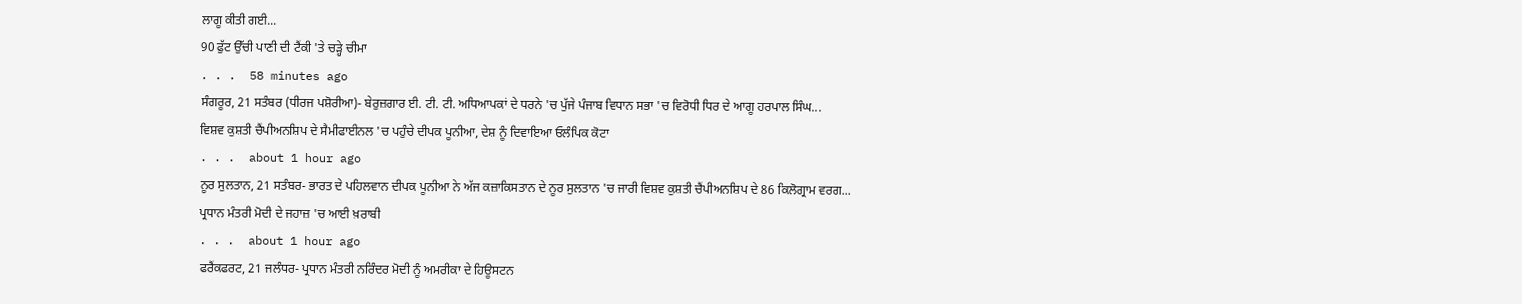ਲਾਗੂ ਕੀਤੀ ਗਈ...
90 ਫੁੱਟ ਉੱਚੀ ਪਾਣੀ ਦੀ ਟੈਂਕੀ 'ਤੇ ਚੜ੍ਹੇ ਚੀਮਾ
. . .  58 minutes ago
ਸੰਗਰੂਰ, 21 ਸਤੰਬਰ (ਧੀਰਜ ਪਸ਼ੋਰੀਆ)- ਬੇਰੁਜ਼ਗਾਰ ਈ. ਟੀ. ਟੀ. ਅਧਿਆਪਕਾਂ ਦੇ ਧਰਨੇ 'ਚ ਪੁੱਜੇ ਪੰਜਾਬ ਵਿਧਾਨ ਸਭਾ 'ਚ ਵਿਰੋਧੀ ਧਿਰ ਦੇ ਆਗੂ ਹਰਪਾਲ ਸਿੰਘ...
ਵਿਸ਼ਵ ਕੁਸ਼ਤੀ ਚੈਂਪੀਅਨਸ਼ਿਪ ਦੇ ਸੈਮੀਫਾਈਨਲ 'ਚ ਪਹੁੰਚੇ ਦੀਪਕ ਪੂਨੀਆ, ਦੇਸ਼ ਨੂੰ ਦਿਵਾਇਆ ਓਲੰਪਿਕ ਕੋਟਾ
. . .  about 1 hour ago
ਨੂਰ ਸੁਲਤਾਨ, 21 ਸਤੰਬਰ- ਭਾਰਤ ਦੇ ਪਹਿਲਵਾਨ ਦੀਪਕ ਪੂਨੀਆ ਨੇ ਅੱਜ ਕਜ਼ਾਕਿਸਤਾਨ ਦੇ ਨੂਰ ਸੁਲਤਾਨ 'ਚ ਜਾਰੀ ਵਿਸ਼ਵ ਕੁਸ਼ਤੀ ਚੈਂਪੀਅਨਸ਼ਿਪ ਦੇ 86 ਕਿਲੋਗ੍ਰਾਮ ਵਰਗ...
ਪ੍ਰਧਾਨ ਮੰਤਰੀ ਮੋਦੀ ਦੇ ਜਹਾਜ਼ 'ਚ ਆਈ ਖ਼ਰਾਬੀ
. . .  about 1 hour ago
ਫਰੈਂਕਫਰਟ, 21 ਜਲੰਧਰ- ਪ੍ਰਧਾਨ ਮੰਤਰੀ ਨਰਿੰਦਰ ਮੋਦੀ ਨੂੰ ਅਮਰੀਕਾ ਦੇ ਹਿਊਸਟਨ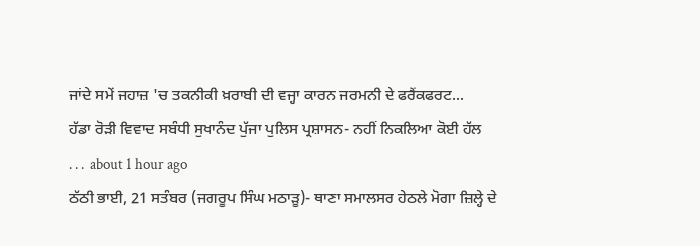ਜਾਂਦੇ ਸਮੇਂ ਜਹਾਜ਼ 'ਚ ਤਕਨੀਕੀ ਖ਼ਰਾਬੀ ਦੀ ਵਜ੍ਹਾ ਕਾਰਨ ਜਰਮਨੀ ਦੇ ਫਰੈਂਕਫਰਟ...
ਹੱਡਾ ਰੋੜੀ ਵਿਵਾਦ ਸਬੰਧੀ ਸੁਖਾਨੰਦ ਪੁੱਜਾ ਪੁਲਿਸ ਪ੍ਰਸ਼ਾਸਨ- ਨਹੀਂ ਨਿਕਲਿਆ ਕੋਈ ਹੱਲ
. . .  about 1 hour ago
ਠੱਠੀ ਭਾਈ, 21 ਸਤੰਬਰ (ਜਗਰੂਪ ਸਿੰਘ ਮਠਾੜੂ)- ਥਾਣਾ ਸਮਾਲਸਰ ਹੇਠਲੇ ਮੋਗਾ ਜ਼ਿਲ੍ਹੇ ਦੇ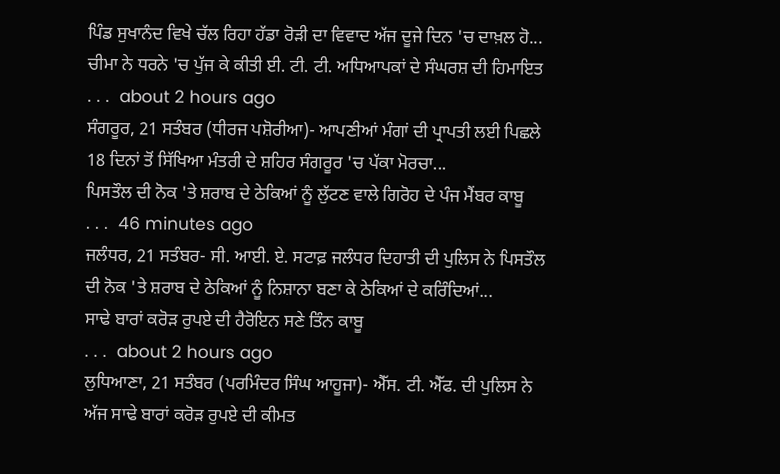ਪਿੰਡ ਸੁਖਾਨੰਦ ਵਿਖੇ ਚੱਲ ਰਿਹਾ ਹੱਡਾ ਰੋੜੀ ਦਾ ਵਿਵਾਦ ਅੱਜ ਦੂਜੇ ਦਿਨ 'ਚ ਦਾਖ਼ਲ ਹੋ...
ਚੀਮਾ ਨੇ ਧਰਨੇ 'ਚ ਪੁੱਜ ਕੇ ਕੀਤੀ ਈ. ਟੀ. ਟੀ. ਅਧਿਆਪਕਾਂ ਦੇ ਸੰਘਰਸ਼ ਦੀ ਹਿਮਾਇਤ
. . .  about 2 hours ago
ਸੰਗਰੂਰ, 21 ਸਤੰਬਰ (ਧੀਰਜ ਪਸ਼ੋਰੀਆ)- ਆਪਣੀਆਂ ਮੰਗਾਂ ਦੀ ਪ੍ਰਾਪਤੀ ਲਈ ਪਿਛਲੇ 18 ਦਿਨਾਂ ਤੋਂ ਸਿੱਖਿਆ ਮੰਤਰੀ ਦੇ ਸ਼ਹਿਰ ਸੰਗਰੂਰ 'ਚ ਪੱਕਾ ਮੋਰਚਾ...
ਪਿਸਤੌਲ ਦੀ ਨੋਕ 'ਤੇ ਸ਼ਰਾਬ ਦੇ ਠੇਕਿਆਂ ਨੂੰ ਲੁੱਟਣ ਵਾਲੇ ਗਿਰੋਹ ਦੇ ਪੰਜ ਮੈਂਬਰ ਕਾਬੂ
. . .  46 minutes ago
ਜਲੰਧਰ, 21 ਸਤੰਬਰ- ਸੀ. ਆਈ. ਏ. ਸਟਾਫ਼ ਜਲੰਧਰ ਦਿਹਾਤੀ ਦੀ ਪੁਲਿਸ ਨੇ ਪਿਸਤੌਲ ਦੀ ਨੋਕ 'ਤੇ ਸ਼ਰਾਬ ਦੇ ਠੇਕਿਆਂ ਨੂੰ ਨਿਸ਼ਾਨਾ ਬਣਾ ਕੇ ਠੇਕਿਆਂ ਦੇ ਕਰਿੰਦਿਆਂ...
ਸਾਢੇ ਬਾਰਾਂ ਕਰੋੜ ਰੁਪਏ ਦੀ ਹੈਰੋਇਨ ਸਣੇ ਤਿੰਨ ਕਾਬੂ
. . .  about 2 hours ago
ਲੁਧਿਆਣਾ, 21 ਸਤੰਬਰ (ਪਰਮਿੰਦਰ ਸਿੰਘ ਆਹੂਜਾ)- ਐੱਸ. ਟੀ. ਐੱਫ. ਦੀ ਪੁਲਿਸ ਨੇ ਅੱਜ ਸਾਢੇ ਬਾਰਾਂ ਕਰੋੜ ਰੁਪਏ ਦੀ ਕੀਮਤ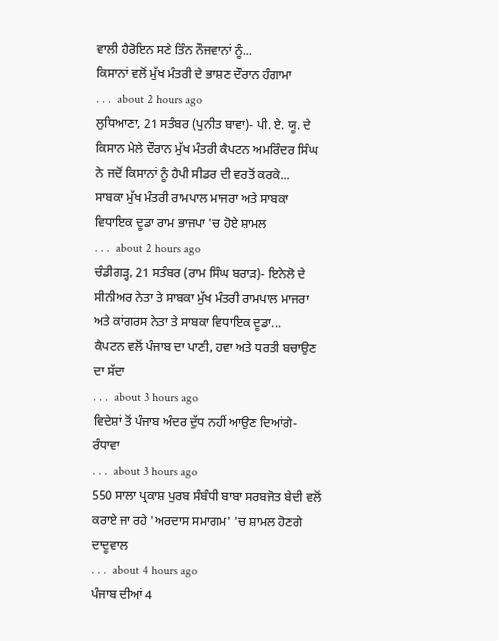ਵਾਲੀ ਹੈਰੋਇਨ ਸਣੇ ਤਿੰਨ ਨੌਜਵਾਨਾਂ ਨੂੰ...
ਕਿਸਾਨਾਂ ਵਲੋਂ ਮੁੱਖ ਮੰਤਰੀ ਦੇ ਭਾਸ਼ਣ ਦੌਰਾਨ ਹੰਗਾਮਾ
. . .  about 2 hours ago
ਲੁਧਿਆਣਾ, 21 ਸਤੰਬਰ (ਪੁਨੀਤ ਬਾਵਾ)- ਪੀ. ਏ. ਯੂ. ਦੇ ਕਿਸਾਨ ਮੇਲੇ ਦੌਰਾਨ ਮੁੱਖ ਮੰਤਰੀ ਕੈਪਟਨ ਅਮਰਿੰਦਰ ਸਿੰਘ ਨੇ ਜਦੋਂ ਕਿਸਾਨਾਂ ਨੂੰ ਹੈਪੀ ਸੀਡਰ ਦੀ ਵਰਤੋਂ ਕਰਕੇ...
ਸਾਬਕਾ ਮੁੱਖ ਮੰਤਰੀ ਰਾਮਪਾਲ ਮਾਜਰਾ ਅਤੇ ਸਾਬਕਾ ਵਿਧਾਇਕ ਦੂਡਾ ਰਾਮ ਭਾਜਪਾ 'ਚ ਹੋਏ ਸ਼ਾਮਲ
. . .  about 2 hours ago
ਚੰਡੀਗੜ੍ਹ, 21 ਸਤੰਬਰ (ਰਾਮ ਸਿੰਘ ਬਰਾੜ)- ਇਨੇਲੋ ਦੇ ਸੀਨੀਅਰ ਨੇਤਾ ਤੇ ਸਾਬਕਾ ਮੁੱਖ ਮੰਤਰੀ ਰਾਮਪਾਲ ਮਾਜਰਾ ਅਤੇ ਕਾਂਗਰਸ ਨੇਤਾ ਤੇ ਸਾਬਕਾ ਵਿਧਾਇਕ ਦੂਡਾ...
ਕੈਪਟਨ ਵਲੋਂ ਪੰਜਾਬ ਦਾ ਪਾਣੀ, ਹਵਾ ਅਤੇ ਧਰਤੀ ਬਚਾਉਣ ਦਾ ਸੱਦਾ
. . .  about 3 hours ago
ਵਿਦੇਸ਼ਾਂ ਤੋਂ ਪੰਜਾਬ ਅੰਦਰ ਦੁੱਧ ਨਹੀਂ ਆਉਣ ਦਿਆਂਗੇ- ਰੰਧਾਵਾ
. . .  about 3 hours ago
550 ਸਾਲਾ ਪ੍ਰਕਾਸ਼ ਪੁਰਬ ਸੰਬੰਧੀ ਬਾਬਾ ਸਰਬਜੋਤ ਬੇਦੀ ਵਲੋਂ ਕਰਾਏ ਜਾ ਰਹੇ 'ਅਰਦਾਸ ਸਮਾਗਮ' 'ਚ ਸ਼ਾਮਲ ਹੋਣਗੇ ਦਾਦੂਵਾਲ
. . .  about 4 hours ago
ਪੰਜਾਬ ਦੀਆਂ 4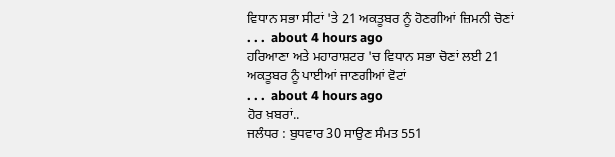ਵਿਧਾਨ ਸਭਾ ਸੀਟਾਂ 'ਤੇ 21 ਅਕਤੂਬਰ ਨੂੰ ਹੋਣਗੀਆਂ ਜ਼ਿਮਨੀ ਚੋਣਾਂ
. . .  about 4 hours ago
ਹਰਿਆਣਾ ਅਤੇ ਮਹਾਰਾਸ਼ਟਰ 'ਚ ਵਿਧਾਨ ਸਭਾ ਚੋਣਾਂ ਲਈ 21 ਅਕਤੂਬਰ ਨੂੰ ਪਾਈਆਂ ਜਾਣਗੀਆਂ ਵੋਟਾਂ
. . .  about 4 hours ago
ਹੋਰ ਖ਼ਬਰਾਂ..
ਜਲੰਧਰ : ਬੁਧਵਾਰ 30 ਸਾਉਣ ਸੰਮਤ 551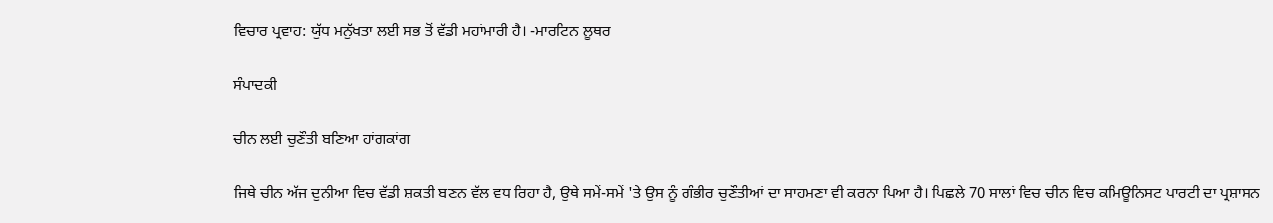ਵਿਚਾਰ ਪ੍ਰਵਾਹ: ਯੁੱਧ ਮਨੁੱਖਤਾ ਲਈ ਸਭ ਤੋਂ ਵੱਡੀ ਮਹਾਂਮਾਰੀ ਹੈ। -ਮਾਰਟਿਨ ਲੂਥਰ

ਸੰਪਾਦਕੀ

ਚੀਨ ਲਈ ਚੁਣੌਤੀ ਬਣਿਆ ਹਾਂਗਕਾਂਗ

ਜਿਥੇ ਚੀਨ ਅੱਜ ਦੁਨੀਆ ਵਿਚ ਵੱਡੀ ਸ਼ਕਤੀ ਬਣਨ ਵੱਲ ਵਧ ਰਿਹਾ ਹੈ, ਉਥੇ ਸਮੇਂ-ਸਮੇਂ 'ਤੇ ਉਸ ਨੂੰ ਗੰਭੀਰ ਚੁਣੌਤੀਆਂ ਦਾ ਸਾਹਮਣਾ ਵੀ ਕਰਨਾ ਪਿਆ ਹੈ। ਪਿਛਲੇ 70 ਸਾਲਾਂ ਵਿਚ ਚੀਨ ਵਿਚ ਕਮਿਊਨਿਸਟ ਪਾਰਟੀ ਦਾ ਪ੍ਰਸ਼ਾਸਨ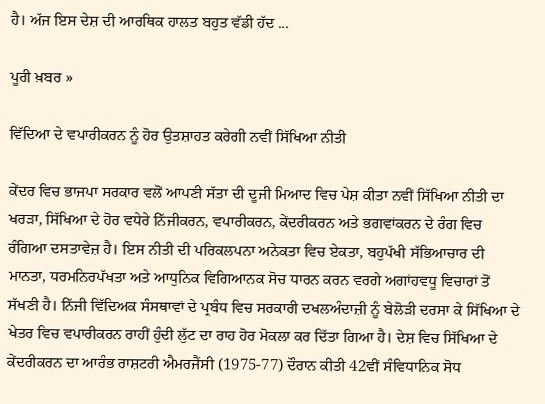ਹੈ। ਅੱਜ ਇਸ ਦੇਸ਼ ਦੀ ਆਰਥਿਕ ਹਾਲਤ ਬਹੁਤ ਵੱਡੀ ਹੱਦ ...

ਪੂਰੀ ਖ਼ਬਰ »

ਵਿੱਦਿਆ ਦੇ ਵਪਾਰੀਕਰਨ ਨੂੰ ਹੋਰ ਉਤਸ਼ਾਹਤ ਕਰੇਗੀ ਨਵੀਂ ਸਿੱਖਿਆ ਨੀਤੀ

ਕੇਂਦਰ ਵਿਚ ਭਾਜਪਾ ਸਰਕਾਰ ਵਲੋਂ ਆਪਣੀ ਸੱਤਾ ਦੀ ਦੂਜੀ ਮਿਆਦ ਵਿਚ ਪੇਸ਼ ਕੀਤਾ ਨਵੀਂ ਸਿੱਖਿਆ ਨੀਤੀ ਦਾ ਖਰੜਾ, ਸਿੱਖਿਆ ਦੇ ਹੋਰ ਵਧੇਰੇ ਨਿੱਜੀਕਰਨ, ਵਪਾਰੀਕਰਨ, ਕੇਂਦਰੀਕਰਨ ਅਤੇ ਭਗਵਾਂਕਰਨ ਦੇ ਰੰਗ ਵਿਚ ਰੰਗਿਆ ਦਸਤਾਵੇਜ਼ ਹੈ। ਇਸ ਨੀਤੀ ਦੀ ਪਰਿਕਲਪਨਾ ਅਨੇਕਤਾ ਵਿਚ ਏਕਤਾ, ਬਹੁਪੱਖੀ ਸੱਭਿਆਚਾਰ ਦੀ ਮਾਨਤਾ, ਧਰਮਨਿਰਪੱਖਤਾ ਅਤੇ ਆਧੁਨਿਕ ਵਿਗਿਆਨਕ ਸੋਚ ਧਾਰਨ ਕਰਨ ਵਰਗੇ ਅਗਾਂਹਵਧੂ ਵਿਚਾਰਾਂ ਤੋਂ ਸੱਖਣੀ ਹੈ। ਨਿੱਜੀ ਵਿੱਦਿਅਕ ਸੰਸਥਾਵਾਂ ਦੇ ਪ੍ਰਬੰਧ ਵਿਚ ਸਰਕਾਰੀ ਦਖਲਅੰਦਾਜ਼ੀ ਨੂੰ ਬੇਲੋੜੀ ਦਰਸਾ ਕੇ ਸਿੱਖਿਆ ਦੇ ਖੇਤਰ ਵਿਚ ਵਪਾਰੀਕਰਨ ਰਾਹੀਂ ਹੁੰਦੀ ਲੁੱਟ ਦਾ ਰਾਹ ਹੋਰ ਮੋਕਲਾ ਕਰ ਦਿੱਤਾ ਗਿਆ ਹੈ। ਦੇਸ਼ ਵਿਚ ਸਿੱਖਿਆ ਦੇ ਕੇਂਦਰੀਕਰਨ ਦਾ ਆਰੰਭ ਰਾਸ਼ਟਰੀ ਐਮਰਜੈਂਸੀ (1975-77) ਦੌਰਾਨ ਕੀਤੀ 42ਵੀਂ ਸੰਵਿਧਾਨਿਕ ਸੋਧ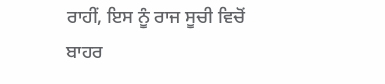ਰਾਹੀਂ, ਇਸ ਨੂੰ ਰਾਜ ਸੂਚੀ ਵਿਚੋਂ ਬਾਹਰ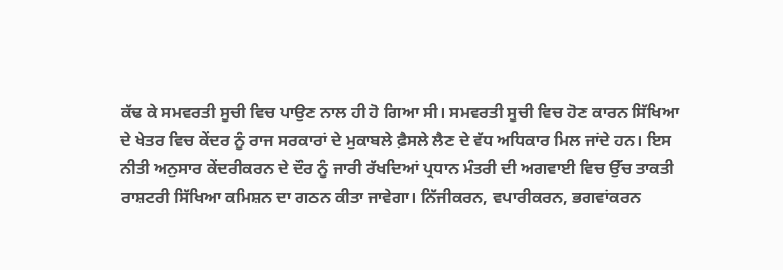ਕੱਢ ਕੇ ਸਮਵਰਤੀ ਸੂਚੀ ਵਿਚ ਪਾਉਣ ਨਾਲ ਹੀ ਹੋ ਗਿਆ ਸੀ। ਸਮਵਰਤੀ ਸੂਚੀ ਵਿਚ ਹੋਣ ਕਾਰਨ ਸਿੱਖਿਆ ਦੇ ਖੇਤਰ ਵਿਚ ਕੇਂਦਰ ਨੂੰ ਰਾਜ ਸਰਕਾਰਾਂ ਦੇ ਮੁਕਾਬਲੇ ਫ਼ੈਸਲੇ ਲੈਣ ਦੇ ਵੱਧ ਅਧਿਕਾਰ ਮਿਲ ਜਾਂਦੇ ਹਨ। ਇਸ ਨੀਤੀ ਅਨੁਸਾਰ ਕੇਂਦਰੀਕਰਨ ਦੇ ਦੌਰ ਨੂੰ ਜਾਰੀ ਰੱਖਦਿਆਂ ਪ੍ਰਧਾਨ ਮੰਤਰੀ ਦੀ ਅਗਵਾਈ ਵਿਚ ਉੱਚ ਤਾਕਤੀ ਰਾਸ਼ਟਰੀ ਸਿੱਖਿਆ ਕਮਿਸ਼ਨ ਦਾ ਗਠਨ ਕੀਤਾ ਜਾਵੇਗਾ। ਨਿੱਜੀਕਰਨ, ਵਪਾਰੀਕਰਨ, ਭਗਵਾਂਕਰਨ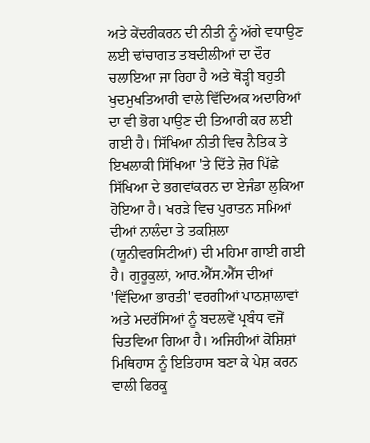ਅਤੇ ਕੇਂਦਰੀਕਰਨ ਦੀ ਨੀਤੀ ਨੂੰ ਅੱਗੇ ਵਧਾਉਣ ਲਈ ਢਾਂਚਾਗਤ ਤਬਦੀਲੀਆਂ ਦਾ ਦੌਰ ਚਲਾਇਆ ਜਾ ਰਿਹਾ ਹੈ ਅਤੇ ਥੋੜ੍ਹੀ ਬਹੁਤੀ ਖੁਦਮੁਖਤਿਆਰੀ ਵਾਲੇ ਵਿੱਦਿਅਕ ਅਦਾਰਿਆਂ ਦਾ ਵੀ ਭੋਗ ਪਾਉਣ ਦੀ ਤਿਆਰੀ ਕਰ ਲਈ ਗਈ ਹੈ। ਸਿੱਖਿਆ ਨੀਤੀ ਵਿਚ ਨੈਤਿਕ ਤੇ ਇਖਲਾਕੀ ਸਿੱਖਿਆ 'ਤੇ ਦਿੱਤੇ ਜ਼ੋਰ ਪਿੱਛੇ ਸਿੱਖਿਆ ਦੇ ਭਗਵਾਂਕਰਨ ਦਾ ਏਜੰਡਾ ਲੁਕਿਆ ਹੋਇਆ ਹੈ। ਖਰੜੇ ਵਿਚ ਪੁਰਾਤਨ ਸਮਿਆਂ ਦੀਆਂ ਨਾਲੰਦਾ ਤੇ ਤਕਸ਼ਿਲਾ (ਯੂਨੀਵਰਸਿਟੀਆਂ) ਦੀ ਮਹਿਮਾ ਗਾਈ ਗਈ ਹੈ। ਗੁਰੂਕੁਲਾਂ, ਆਰ.ਐੱਸ.ਐੱਸ ਦੀਆਂ 'ਵਿੱਦਿਆ ਭਾਰਤੀ' ਵਰਗੀਆਂ ਪਾਠਸ਼ਾਲਾਵਾਂ ਅਤੇ ਮਦਰੱਸਿਆਂ ਨੂੰ ਬਦਲਵੇਂ ਪ੍ਰਬੰਧ ਵਜੋਂ ਚਿਤਵਿਆ ਗਿਆ ਹੈ। ਅਜਿਹੀਆਂ ਕੋਸ਼ਿਸ਼ਾਂ ਮਿਥਿਹਾਸ ਨੂੰ ਇਤਿਹਾਸ ਬਣਾ ਕੇ ਪੇਸ਼ ਕਰਨ ਵਾਲੀ ਫਿਰਕੂ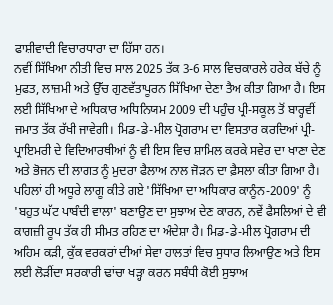ਫਾਸ਼ੀਵਾਦੀ ਵਿਚਾਰਧਾਰਾ ਦਾ ਹਿੱਸਾ ਹਨ।
ਨਵੀਂ ਸਿੱਖਿਆ ਨੀਤੀ ਵਿਚ ਸਾਲ 2025 ਤੱਕ 3-6 ਸਾਲ ਵਿਚਕਾਰਲੇ ਹਰੇਕ ਬੱਚੇ ਨੂੰ ਮੁਫਤ, ਲਾਜ਼ਮੀ ਅਤੇ ਉੱਚ ਗੁਣਵੱਤਾਪੂਰਨ ਸਿੱਖਿਆ ਦੇਣਾ ਤੈਅ ਕੀਤਾ ਗਿਆ ਹੈ। ਇਸ ਲਈ ਸਿੱਖਿਆ ਦੇ ਅਧਿਕਾਰ ਅਧਿਨਿਯਮ 2009 ਦੀ ਪਹੁੰਚ ਪ੍ਰੀ-ਸਕੂਲ ਤੋਂ ਬਾਰ੍ਹਵੀਂ ਜਮਾਤ ਤੱਕ ਰੱਖੀ ਜਾਵੇਗੀ। ਮਿਡ-ਡੇ-ਮੀਲ ਪ੍ਰੋਗਰਾਮ ਦਾ ਵਿਸਤਾਰ ਕਰਦਿਆਂ ਪ੍ਰੀ-ਪ੍ਰਾਇਮਰੀ ਦੇ ਵਿਦਿਆਰਥੀਆਂ ਨੂੰ ਵੀ ਇਸ ਵਿਚ ਸ਼ਾਮਿਲ ਕਰਕੇ ਸਵੇਰ ਦਾ ਖਾਣਾ ਦੇਣ ਅਤੇ ਭੋਜਨ ਦੀ ਲਾਗਤ ਨੂੰ ਮੁਦਰਾ ਫੈਲਾਅ ਨਾਲ ਜੋੜਨ ਦਾ ਫ਼ੈਸਲਾ ਕੀਤਾ ਗਿਆ ਹੈ। ਪਹਿਲਾਂ ਹੀ ਅਧੂਰੇ ਲਾਗੂ ਕੀਤੇ ਗਏ 'ਸਿੱਖਿਆ ਦਾ ਅਧਿਕਾਰ ਕਾਨੂੰਨ-2009' ਨੂੰ 'ਬਹੁਤ ਘੱਟ ਪਾਬੰਦੀ ਵਾਲਾ' ਬਣਾਉਣ ਦਾ ਸੁਝਾਅ ਦੇਣ ਕਾਰਨ, ਨਵੇਂ ਫੈਸਲਿਆਂ ਦੇ ਵੀ ਕਾਗਜ਼ੀ ਰੂਪ ਤੱਕ ਹੀ ਸੀਮਤ ਰਹਿਣ ਦਾ ਅੰਦੇਸ਼ਾ ਹੈ। ਮਿਡ-ਡੇ-ਮੀਲ ਪ੍ਰੋਗਰਾਮ ਦੀ ਅਹਿਮ ਕੜੀ, ਕੁੱਕ ਵਰਕਰਾਂ ਦੀਆਂ ਸੇਵਾ ਹਾਲਤਾਂ ਵਿਚ ਸੁਧਾਰ ਲਿਆਉਣ ਅਤੇ ਇਸ ਲਈ ਲੋੜੀਂਦਾ ਸਰਕਾਰੀ ਢਾਂਚਾ ਖੜ੍ਹਾ ਕਰਨ ਸਬੰਧੀ ਕੋਈ ਸੁਝਾਅ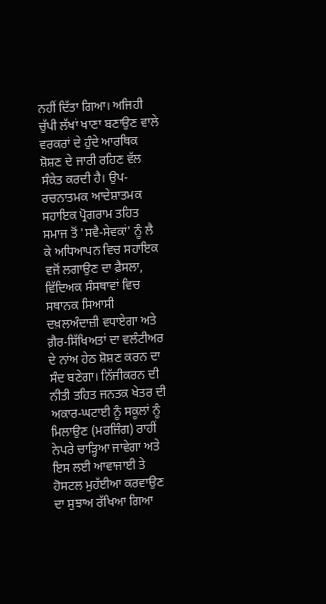ਨਹੀਂ ਦਿੱਤਾ ਗਿਆ। ਅਜਿਹੀ ਚੁੱਪੀ ਲੱਖਾਂ ਖਾਣਾ ਬਣਾਉਣ ਵਾਲੇ ਵਰਕਰਾਂ ਦੇ ਹੁੰਦੇ ਆਰਥਿਕ ਸ਼ੋਸ਼ਣ ਦੇ ਜਾਰੀ ਰਹਿਣ ਵੱਲ ਸੰਕੇਤ ਕਰਦੀ ਹੈ। ਉਪ-ਰਚਨਾਤਮਕ ਆਦੇਸ਼ਾਤਮਕ ਸਹਾਇਕ ਪ੍ਰੋਗਰਾਮ ਤਹਿਤ ਸਮਾਜ ਤੋਂ 'ਸਵੈ-ਸੇਵਕਾਂ' ਨੂੰ ਲੈ ਕੇ ਅਧਿਆਪਨ ਵਿਚ ਸਹਾਇਕ ਵਜੋਂ ਲਗਾਉਣ ਦਾ ਫ਼ੈਸਲਾ, ਵਿੱਦਿਅਕ ਸੰਸਥਾਵਾਂ ਵਿਚ ਸਥਾਨਕ ਸਿਆਸੀ ਦਖ਼ਲਅੰਦਾਜ਼ੀ ਵਧਾਏਗਾ ਅਤੇ ਗ਼ੈਰ-ਸਿੱਖਿਅਤਾਂ ਦਾ ਵਲੰਟੀਅਰ ਦੇ ਨਾਂਅ ਹੇਠ ਸ਼ੋਸ਼ਣ ਕਰਨ ਦਾ ਸੰਦ ਬਣੇਗਾ। ਨਿੱਜੀਕਰਨ ਦੀ ਨੀਤੀ ਤਹਿਤ ਜਨਤਕ ਖੇਤਰ ਦੀ ਅਕਾਰ-ਘਟਾਈ ਨੂੰ ਸਕੂਲਾਂ ਨੂੰ ਮਿਲਾਉਣ (ਮਰਜਿੰਗ) ਰਾਹੀਂ ਨੇਪਰੇ ਚਾੜ੍ਹਿਆ ਜਾਵੇਗਾ ਅਤੇ ਇਸ ਲਈ ਆਵਾਜਾਈ ਤੇ ਹੋਸਟਲ ਮੁਹੱਈਆ ਕਰਵਾਉਣ ਦਾ ਸੁਝਾਅ ਰੱਖਿਆ ਗਿਆ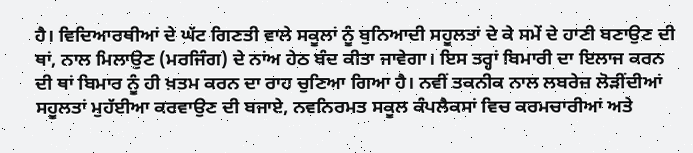ਹੈ। ਵਿਦਿਆਰਥੀਆਂ ਦੇ ਘੱਟ ਗਿਣਤੀ ਵਾਲੇ ਸਕੂਲਾਂ ਨੂੰ ਬੁਨਿਆਦੀ ਸਹੂਲਤਾਂ ਦੇ ਕੇ ਸਮੇਂ ਦੇ ਹਾਣੀ ਬਣਾਉਣ ਦੀ ਥਾਂ, ਨਾਲ ਮਿਲਾਉਣ (ਮਰਜਿੰਗ) ਦੇ ਨਾਂਅ ਹੇਠ ਬੰਦ ਕੀਤਾ ਜਾਵੇਗਾ। ਇਸ ਤਰ੍ਹਾਂ ਬਿਮਾਰੀ ਦਾ ਇਲਾਜ ਕਰਨ ਦੀ ਥਾਂ ਬਿਮਾਰ ਨੂੰ ਹੀ ਖ਼ਤਮ ਕਰਨ ਦਾ ਰਾਹ ਚੁਣਿਆ ਗਿਆ ਹੈ। ਨਵੀਂ ਤਕਨੀਕ ਨਾਲ ਲਬਰੇਜ਼ ਲੋੜੀਂਦੀਆਂ ਸਹੂਲਤਾਂ ਮੁਹੱਈਆ ਕਰਵਾਉਣ ਦੀ ਬਜਾਏ, ਨਵਨਿਰਮਤ ਸਕੂਲ ਕੰਪਲੈਕਸਾਂ ਵਿਚ ਕਰਮਚਾਰੀਆਂ ਅਤੇ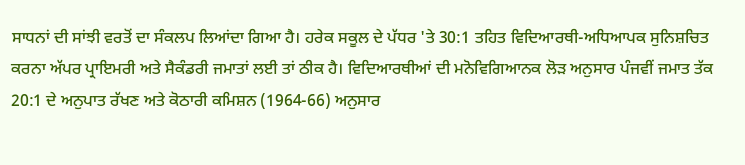ਸਾਧਨਾਂ ਦੀ ਸਾਂਝੀ ਵਰਤੋਂ ਦਾ ਸੰਕਲਪ ਲਿਆਂਦਾ ਗਿਆ ਹੈ। ਹਰੇਕ ਸਕੂਲ ਦੇ ਪੱਧਰ 'ਤੇ 30:1 ਤਹਿਤ ਵਿਦਿਆਰਥੀ-ਅਧਿਆਪਕ ਸੁਨਿਸ਼ਚਿਤ ਕਰਨਾ ਅੱਪਰ ਪ੍ਰਾਇਮਰੀ ਅਤੇ ਸੈਕੰਡਰੀ ਜਮਾਤਾਂ ਲਈ ਤਾਂ ਠੀਕ ਹੈ। ਵਿਦਿਆਰਥੀਆਂ ਦੀ ਮਨੋਵਿਗਿਆਨਕ ਲੋੜ ਅਨੁਸਾਰ ਪੰਜਵੀਂ ਜਮਾਤ ਤੱਕ 20:1 ਦੇ ਅਨੁਪਾਤ ਰੱਖਣ ਅਤੇ ਕੋਠਾਰੀ ਕਮਿਸ਼ਨ (1964-66) ਅਨੁਸਾਰ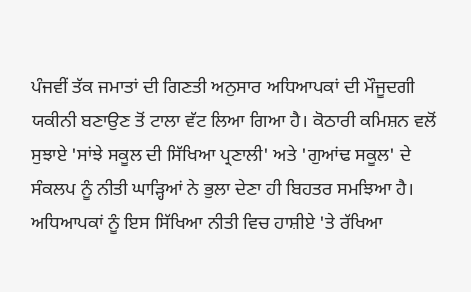ਪੰਜਵੀਂ ਤੱਕ ਜਮਾਤਾਂ ਦੀ ਗਿਣਤੀ ਅਨੁਸਾਰ ਅਧਿਆਪਕਾਂ ਦੀ ਮੌਜੂਦਗੀ ਯਕੀਨੀ ਬਣਾਉਣ ਤੋਂ ਟਾਲਾ ਵੱਟ ਲਿਆ ਗਿਆ ਹੈ। ਕੋਠਾਰੀ ਕਮਿਸ਼ਨ ਵਲੋਂ ਸੁਝਾਏ 'ਸਾਂਝੇ ਸਕੂਲ ਦੀ ਸਿੱਖਿਆ ਪ੍ਰਣਾਲੀ' ਅਤੇ 'ਗੁਆਂਢ ਸਕੂਲ' ਦੇ ਸੰਕਲਪ ਨੂੰ ਨੀਤੀ ਘਾੜ੍ਹਿਆਂ ਨੇ ਭੁਲਾ ਦੇਣਾ ਹੀ ਬਿਹਤਰ ਸਮਝਿਆ ਹੈ।
ਅਧਿਆਪਕਾਂ ਨੂੰ ਇਸ ਸਿੱਖਿਆ ਨੀਤੀ ਵਿਚ ਹਾਸ਼ੀਏ 'ਤੇ ਰੱਖਿਆ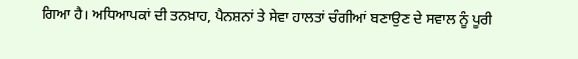ਗਿਆ ਹੈ। ਅਧਿਆਪਕਾਂ ਦੀ ਤਨਖ਼ਾਹ, ਪੈਨਸ਼ਨਾਂ ਤੇ ਸੇਵਾ ਹਾਲਤਾਂ ਚੰਗੀਆਂ ਬਣਾਉਣ ਦੇ ਸਵਾਲ ਨੂੰ ਪੂਰੀ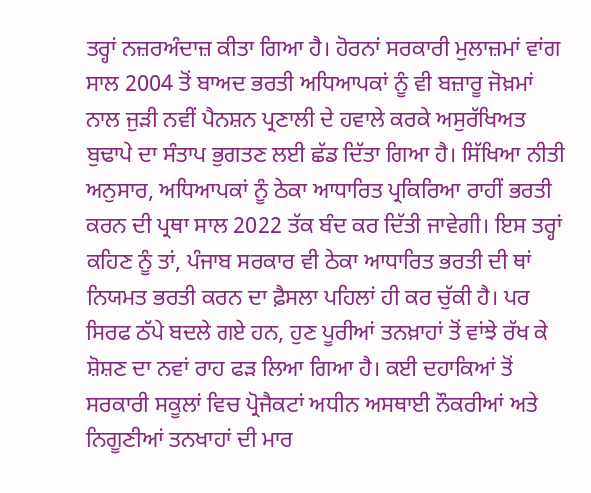ਤਰ੍ਹਾਂ ਨਜ਼ਰਅੰਦਾਜ਼ ਕੀਤਾ ਗਿਆ ਹੈ। ਹੋਰਨਾਂ ਸਰਕਾਰੀ ਮੁਲਾਜ਼ਮਾਂ ਵਾਂਗ ਸਾਲ 2004 ਤੋਂ ਬਾਅਦ ਭਰਤੀ ਅਧਿਆਪਕਾਂ ਨੂੰ ਵੀ ਬਜ਼ਾਰੂ ਜੋਖ਼ਮਾਂ ਨਾਲ ਜੁੜੀ ਨਵੀਂ ਪੈਨਸ਼ਨ ਪ੍ਰਣਾਲੀ ਦੇ ਹਵਾਲੇ ਕਰਕੇ ਅਸੁਰੱਖਿਅਤ ਬੁਢਾਪੇ ਦਾ ਸੰਤਾਪ ਭੁਗਤਣ ਲਈ ਛੱਡ ਦਿੱਤਾ ਗਿਆ ਹੈ। ਸਿੱਖਿਆ ਨੀਤੀ ਅਨੁਸਾਰ, ਅਧਿਆਪਕਾਂ ਨੂੰ ਠੇਕਾ ਆਧਾਰਿਤ ਪ੍ਰਕਿਰਿਆ ਰਾਹੀਂ ਭਰਤੀ ਕਰਨ ਦੀ ਪ੍ਰਥਾ ਸਾਲ 2022 ਤੱਕ ਬੰਦ ਕਰ ਦਿੱਤੀ ਜਾਵੇਗੀ। ਇਸ ਤਰ੍ਹਾਂ ਕਹਿਣ ਨੂੰ ਤਾਂ, ਪੰਜਾਬ ਸਰਕਾਰ ਵੀ ਠੇਕਾ ਆਧਾਰਿਤ ਭਰਤੀ ਦੀ ਥਾਂ ਨਿਯਮਤ ਭਰਤੀ ਕਰਨ ਦਾ ਫ਼ੈਸਲਾ ਪਹਿਲਾਂ ਹੀ ਕਰ ਚੁੱਕੀ ਹੈ। ਪਰ ਸਿਰਫ ਠੱਪੇ ਬਦਲੇ ਗਏ ਹਨ, ਹੁਣ ਪੂਰੀਆਂ ਤਨਖ਼ਾਹਾਂ ਤੋਂ ਵਾਂਝੇ ਰੱਖ ਕੇ ਸ਼ੋਸ਼ਣ ਦਾ ਨਵਾਂ ਰਾਹ ਫੜ ਲਿਆ ਗਿਆ ਹੈ। ਕਈ ਦਹਾਕਿਆਂ ਤੋਂ ਸਰਕਾਰੀ ਸਕੂਲਾਂ ਵਿਚ ਪ੍ਰੋਜੈਕਟਾਂ ਅਧੀਨ ਅਸਥਾਈ ਨੌਕਰੀਆਂ ਅਤੇ ਨਿਗੂਣੀਆਂ ਤਨਖਾਹਾਂ ਦੀ ਮਾਰ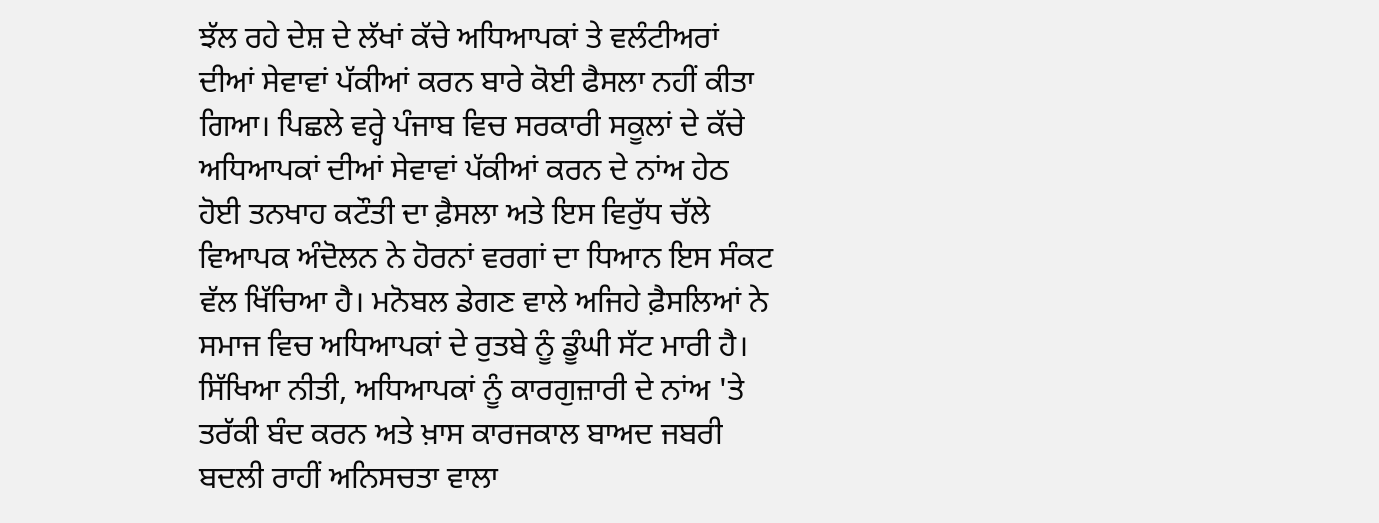ਝੱਲ ਰਹੇ ਦੇਸ਼ ਦੇ ਲੱਖਾਂ ਕੱਚੇ ਅਧਿਆਪਕਾਂ ਤੇ ਵਲੰਟੀਅਰਾਂ ਦੀਆਂ ਸੇਵਾਵਾਂ ਪੱਕੀਆਂ ਕਰਨ ਬਾਰੇ ਕੋਈ ਫੈਸਲਾ ਨਹੀਂ ਕੀਤਾ ਗਿਆ। ਪਿਛਲੇ ਵਰ੍ਹੇ ਪੰਜਾਬ ਵਿਚ ਸਰਕਾਰੀ ਸਕੂਲਾਂ ਦੇ ਕੱਚੇ ਅਧਿਆਪਕਾਂ ਦੀਆਂ ਸੇਵਾਵਾਂ ਪੱਕੀਆਂ ਕਰਨ ਦੇ ਨਾਂਅ ਹੇਠ ਹੋਈ ਤਨਖਾਹ ਕਟੌਤੀ ਦਾ ਫ਼ੈਸਲਾ ਅਤੇ ਇਸ ਵਿਰੁੱਧ ਚੱਲੇ ਵਿਆਪਕ ਅੰਦੋਲਨ ਨੇ ਹੋਰਨਾਂ ਵਰਗਾਂ ਦਾ ਧਿਆਨ ਇਸ ਸੰਕਟ ਵੱਲ ਖਿੱਚਿਆ ਹੈ। ਮਨੋਬਲ ਡੇਗਣ ਵਾਲੇ ਅਜਿਹੇ ਫ਼ੈਸਲਿਆਂ ਨੇ ਸਮਾਜ ਵਿਚ ਅਧਿਆਪਕਾਂ ਦੇ ਰੁਤਬੇ ਨੂੰ ਡੂੰਘੀ ਸੱਟ ਮਾਰੀ ਹੈ। ਸਿੱਖਿਆ ਨੀਤੀ, ਅਧਿਆਪਕਾਂ ਨੂੰ ਕਾਰਗੁਜ਼ਾਰੀ ਦੇ ਨਾਂਅ 'ਤੇ ਤਰੱਕੀ ਬੰਦ ਕਰਨ ਅਤੇ ਖ਼ਾਸ ਕਾਰਜਕਾਲ ਬਾਅਦ ਜਬਰੀ ਬਦਲੀ ਰਾਹੀਂ ਅਨਿਸਚਤਾ ਵਾਲਾ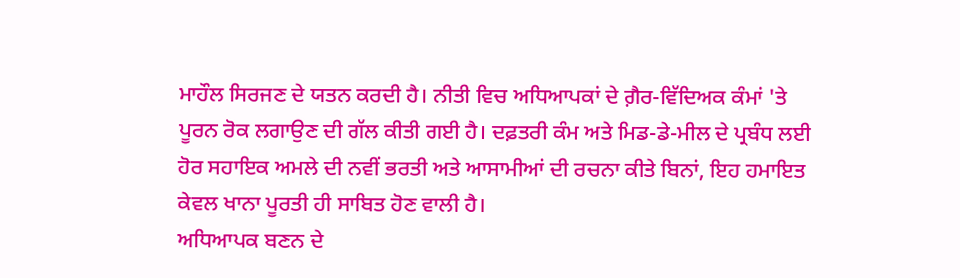ਮਾਹੌਲ ਸਿਰਜਣ ਦੇ ਯਤਨ ਕਰਦੀ ਹੈ। ਨੀਤੀ ਵਿਚ ਅਧਿਆਪਕਾਂ ਦੇ ਗ਼ੈਰ-ਵਿੱਦਿਅਕ ਕੰਮਾਂ 'ਤੇ ਪੂਰਨ ਰੋਕ ਲਗਾਉਣ ਦੀ ਗੱਲ ਕੀਤੀ ਗਈ ਹੈ। ਦਫ਼ਤਰੀ ਕੰਮ ਅਤੇ ਮਿਡ-ਡੇ-ਮੀਲ ਦੇ ਪ੍ਰਬੰਧ ਲਈ ਹੋਰ ਸਹਾਇਕ ਅਮਲੇ ਦੀ ਨਵੀਂ ਭਰਤੀ ਅਤੇ ਆਸਾਮੀਆਂ ਦੀ ਰਚਨਾ ਕੀਤੇ ਬਿਨਾਂ, ਇਹ ਹਮਾਇਤ ਕੇਵਲ ਖਾਨਾ ਪੂਰਤੀ ਹੀ ਸਾਬਿਤ ਹੋਣ ਵਾਲੀ ਹੈ।
ਅਧਿਆਪਕ ਬਣਨ ਦੇ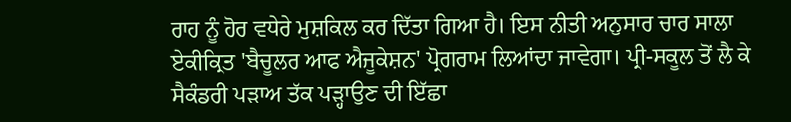ਰਾਹ ਨੂੰ ਹੋਰ ਵਧੇਰੇ ਮੁਸ਼ਕਿਲ ਕਰ ਦਿੱਤਾ ਗਿਆ ਹੈ। ਇਸ ਨੀਤੀ ਅਨੁਸਾਰ ਚਾਰ ਸਾਲਾ ਏਕੀਕ੍ਰਿਤ 'ਬੈਚੂਲਰ ਆਫ ਐਜੂਕੇਸ਼ਨ' ਪ੍ਰੋਗਰਾਮ ਲਿਆਂਦਾ ਜਾਵੇਗਾ। ਪ੍ਰੀ-ਸਕੂਲ ਤੋਂ ਲੈ ਕੇ ਸੈਕੰਡਰੀ ਪੜਾਅ ਤੱਕ ਪੜ੍ਹਾਉਣ ਦੀ ਇੱਛਾ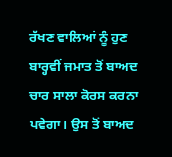ਰੱਖਣ ਵਾਲਿਆਂ ਨੂੰ ਹੁਣ ਬਾਰ੍ਹਵੀਂ ਜਮਾਤ ਤੋਂ ਬਾਅਦ ਚਾਰ ਸਾਲਾ ਕੋਰਸ ਕਰਨਾ ਪਵੇਗਾ। ਉਸ ਤੋਂ ਬਾਅਦ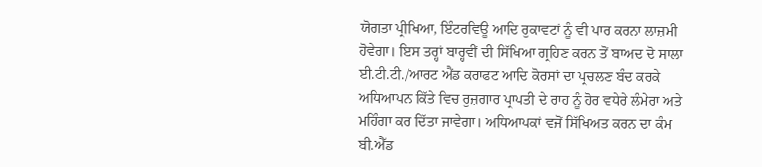ਯੋਗਤਾ ਪ੍ਰੀਖਿਆ, ਇੰਟਰਵਿਊ ਆਦਿ ਰੁਕਾਵਟਾਂ ਨੂੰ ਵੀ ਪਾਰ ਕਰਨਾ ਲਾਜ਼ਮੀ ਹੋਵੇਗਾ। ਇਸ ਤਰ੍ਹਾਂ ਬਾਰ੍ਹਵੀਂ ਦੀ ਸਿੱਖਿਆ ਗ੍ਰਹਿਣ ਕਰਨ ਤੋਂ ਬਾਅਦ ਦੋ ਸਾਲਾ ਈ.ਟੀ.ਟੀ./ਆਰਟ ਐਂਡ ਕਰਾਫਟ ਆਦਿ ਕੋਰਸਾਂ ਦਾ ਪ੍ਰਚਲਣ ਬੰਦ ਕਰਕੇ ਅਧਿਆਪਨ ਕਿੱਤੇ ਵਿਚ ਰੁਜ਼ਗਾਰ ਪ੍ਰਾਪਤੀ ਦੇ ਰਾਹ ਨੂੰ ਹੋਰ ਵਧੇਰੇ ਲੰਮੇਰਾ ਅਤੇ ਮਹਿੰਗਾ ਕਰ ਦਿੱਤਾ ਜਾਵੇਗਾ। ਅਧਿਆਪਕਾਂ ਵਜੋਂ ਸਿੱਖਿਅਤ ਕਰਨ ਦਾ ਕੰਮ ਬੀ.ਐੱਡ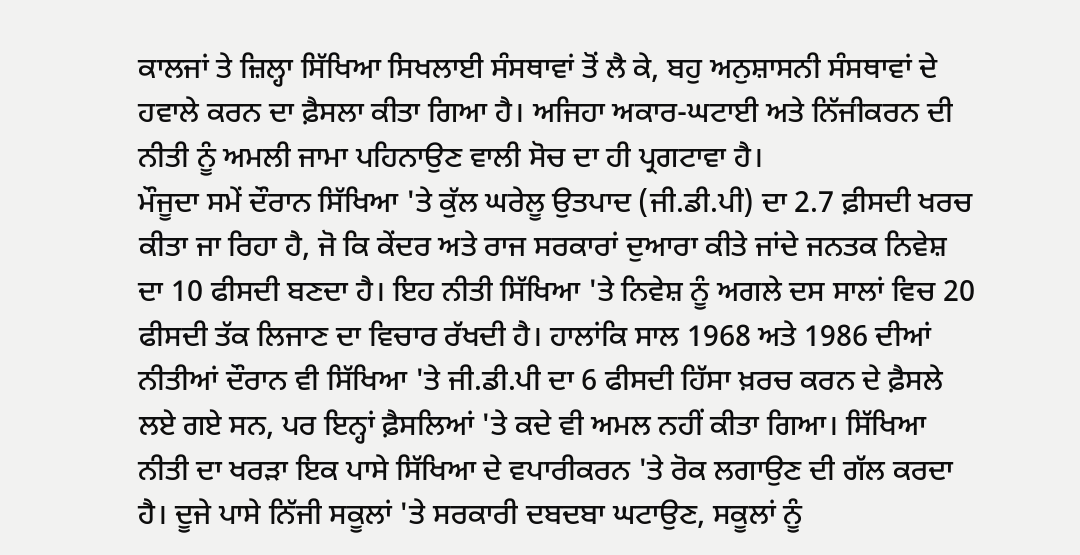ਕਾਲਜਾਂ ਤੇ ਜ਼ਿਲ੍ਹਾ ਸਿੱਖਿਆ ਸਿਖਲਾਈ ਸੰਸਥਾਵਾਂ ਤੋਂ ਲੈ ਕੇ, ਬਹੁ ਅਨੁਸ਼ਾਸਨੀ ਸੰਸਥਾਵਾਂ ਦੇ ਹਵਾਲੇ ਕਰਨ ਦਾ ਫ਼ੈਸਲਾ ਕੀਤਾ ਗਿਆ ਹੈ। ਅਜਿਹਾ ਅਕਾਰ-ਘਟਾਈ ਅਤੇ ਨਿੱਜੀਕਰਨ ਦੀ ਨੀਤੀ ਨੂੰ ਅਮਲੀ ਜਾਮਾ ਪਹਿਨਾਉਣ ਵਾਲੀ ਸੋਚ ਦਾ ਹੀ ਪ੍ਰਗਟਾਵਾ ਹੈ।
ਮੌਜੂਦਾ ਸਮੇਂ ਦੌਰਾਨ ਸਿੱਖਿਆ 'ਤੇ ਕੁੱਲ ਘਰੇਲੂ ਉਤਪਾਦ (ਜੀ.ਡੀ.ਪੀ) ਦਾ 2.7 ਫ਼ੀਸਦੀ ਖਰਚ ਕੀਤਾ ਜਾ ਰਿਹਾ ਹੈ, ਜੋ ਕਿ ਕੇਂਦਰ ਅਤੇ ਰਾਜ ਸਰਕਾਰਾਂ ਦੁਆਰਾ ਕੀਤੇ ਜਾਂਦੇ ਜਨਤਕ ਨਿਵੇਸ਼ ਦਾ 10 ਫੀਸਦੀ ਬਣਦਾ ਹੈ। ਇਹ ਨੀਤੀ ਸਿੱਖਿਆ 'ਤੇ ਨਿਵੇਸ਼ ਨੂੰ ਅਗਲੇ ਦਸ ਸਾਲਾਂ ਵਿਚ 20 ਫੀਸਦੀ ਤੱਕ ਲਿਜਾਣ ਦਾ ਵਿਚਾਰ ਰੱਖਦੀ ਹੈ। ਹਾਲਾਂਕਿ ਸਾਲ 1968 ਅਤੇ 1986 ਦੀਆਂ ਨੀਤੀਆਂ ਦੌਰਾਨ ਵੀ ਸਿੱਖਿਆ 'ਤੇ ਜੀ.ਡੀ.ਪੀ ਦਾ 6 ਫੀਸਦੀ ਹਿੱਸਾ ਖ਼ਰਚ ਕਰਨ ਦੇ ਫ਼ੈਸਲੇ ਲਏ ਗਏ ਸਨ, ਪਰ ਇਨ੍ਹਾਂ ਫ਼ੈਸਲਿਆਂ 'ਤੇ ਕਦੇ ਵੀ ਅਮਲ ਨਹੀਂ ਕੀਤਾ ਗਿਆ। ਸਿੱਖਿਆ ਨੀਤੀ ਦਾ ਖਰੜਾ ਇਕ ਪਾਸੇ ਸਿੱਖਿਆ ਦੇ ਵਪਾਰੀਕਰਨ 'ਤੇ ਰੋਕ ਲਗਾਉਣ ਦੀ ਗੱਲ ਕਰਦਾ ਹੈ। ਦੂਜੇ ਪਾਸੇ ਨਿੱਜੀ ਸਕੂਲਾਂ 'ਤੇ ਸਰਕਾਰੀ ਦਬਦਬਾ ਘਟਾਉਣ, ਸਕੂਲਾਂ ਨੂੰ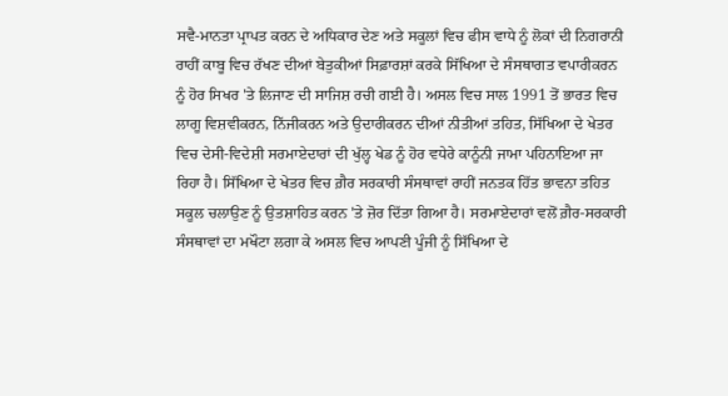ਸਵੈ-ਮਾਨਤਾ ਪ੍ਰਾਪਤ ਕਰਨ ਦੇ ਅਧਿਕਾਰ ਦੇਣ ਅਤੇ ਸਕੂਲਾਂ ਵਿਚ ਫੀਸ ਵਾਧੇ ਨੂੰ ਲੋਕਾਂ ਦੀ ਨਿਗਰਾਨੀ ਰਾਹੀਂ ਕਾਬੂ ਵਿਚ ਰੱਖਣ ਦੀਆਂ ਬੇਤੁਕੀਆਂ ਸਿਫ਼ਾਰਸ਼ਾਂ ਕਰਕੇ ਸਿੱਖਿਆ ਦੇ ਸੰਸਥਾਗਤ ਵਪਾਰੀਕਰਨ ਨੂੰ ਹੋਰ ਸਿਖਰ 'ਤੇ ਲਿਜਾਣ ਦੀ ਸਾਜਿਸ਼ ਰਚੀ ਗਈ ਹੈ। ਅਸਲ ਵਿਚ ਸਾਲ 1991 ਤੋਂ ਭਾਰਤ ਵਿਚ ਲਾਗੂ ਵਿਸ਼ਵੀਕਰਨ, ਨਿੱਜੀਕਰਨ ਅਤੇ ਉਦਾਰੀਕਰਨ ਦੀਆਂ ਨੀਤੀਆਂ ਤਹਿਤ, ਸਿੱਖਿਆ ਦੇ ਖੇਤਰ ਵਿਚ ਦੇਸੀ-ਵਿਦੇਸ਼ੀ ਸਰਮਾਏਦਾਰਾਂ ਦੀ ਖੁੱਲ੍ਹ ਖੇਡ ਨੂੰ ਹੋਰ ਵਧੇਰੇ ਕਾਨੂੰਨੀ ਜਾਮਾ ਪਹਿਨਾਇਆ ਜਾ ਰਿਹਾ ਹੈ। ਸਿੱਖਿਆ ਦੇ ਖੇਤਰ ਵਿਚ ਗ਼ੈਰ ਸਰਕਾਰੀ ਸੰਸਥਾਵਾਂ ਰਾਹੀਂ ਜਨਤਕ ਹਿੱਤ ਭਾਵਨਾ ਤਹਿਤ ਸਕੂਲ ਚਲਾਉਣ ਨੂੰ ਉਤਸ਼ਾਹਿਤ ਕਰਨ 'ਤੇ ਜ਼ੋਰ ਦਿੱਤਾ ਗਿਆ ਹੈ। ਸਰਮਾਏਦਾਰਾਂ ਵਲੋਂ ਗ਼ੈਰ-ਸਰਕਾਰੀ ਸੰਸਥਾਵਾਂ ਦਾ ਮਖੌਟਾ ਲਗਾ ਕੇ ਅਸਲ ਵਿਚ ਆਪਣੀ ਪੂੰਜੀ ਨੂੰ ਸਿੱਖਿਆ ਦੇ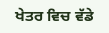ਖੇਤਰ ਵਿਚ ਵੱਡੇ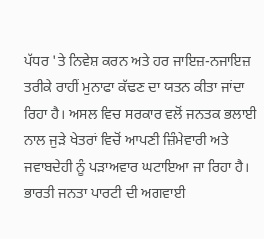ਪੱਧਰ 'ਤੇ ਨਿਵੇਸ਼ ਕਰਨ ਅਤੇ ਹਰ ਜਾਇਜ਼-ਨਜਾਇਜ਼ ਤਰੀਕੇ ਰਾਹੀਂ ਮੁਨਾਫਾ ਕੱਢਣ ਦਾ ਯਤਨ ਕੀਤਾ ਜਾਂਦਾ ਰਿਹਾ ਹੈ। ਅਸਲ ਵਿਚ ਸਰਕਾਰ ਵਲੋਂ ਜਨਤਕ ਭਲਾਈ ਨਾਲ ਜੁੜੇ ਖੇਤਰਾਂ ਵਿਚੋਂ ਆਪਣੀ ਜ਼ਿੰਮੇਵਾਰੀ ਅਤੇ ਜਵਾਬਦੇਹੀ ਨੂੰ ਪੜਾਅਵਾਰ ਘਟਾਇਆ ਜਾ ਰਿਹਾ ਹੈ। ਭਾਰਤੀ ਜਨਤਾ ਪਾਰਟੀ ਦੀ ਅਗਵਾਈ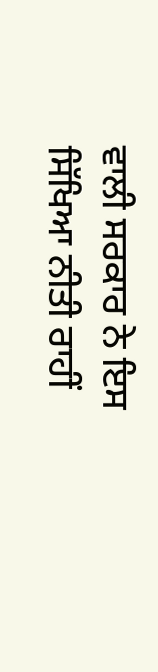ਵਾਲੀ ਸਰਕਾਰ ਨੇ ਇਸ ਸਿੱਖਿਆ ਨੀਤੀ ਰਾਹੀਂ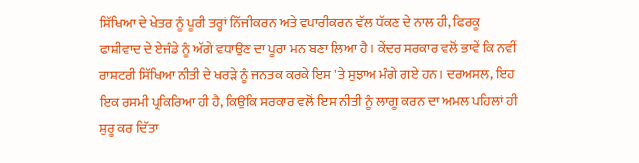ਸਿੱਖਿਆ ਦੇ ਖੇਤਰ ਨੂੰ ਪੂਰੀ ਤਰ੍ਹਾਂ ਨਿੱਜੀਕਰਨ ਅਤੇ ਵਪਾਰੀਕਰਨ ਵੱਲ ਧੱਕਣ ਦੇ ਨਾਲ ਹੀ, ਫਿਰਕੂ ਫਾਸ਼ੀਵਾਦ ਦੇ ਏਜੰਡੇ ਨੂੰ ਅੱਗੇ ਵਧਾਉਣ ਦਾ ਪੂਰਾ ਮਨ ਬਣਾ ਲਿਆ ਹੈ। ਕੇਂਦਰ ਸਰਕਾਰ ਵਲੋਂ ਭਾਵੇਂ ਕਿ ਨਵੀਂ ਰਾਸ਼ਟਰੀ ਸਿੱਖਿਆ ਨੀਤੀ ਦੇ ਖਰੜੇ ਨੂੰ ਜਨਤਕ ਕਰਕੇ ਇਸ 'ਤੇ ਸੁਝਾਅ ਮੰਗੇ ਗਏ ਹਨ। ਦਰਅਸਲ, ਇਹ ਇਕ ਰਸਮੀ ਪ੍ਰਕਿਰਿਆ ਹੀ ਹੈ, ਕਿਉਂਕਿ ਸਰਕਾਰ ਵਲੋਂ ਇਸ ਨੀਤੀ ਨੂੰ ਲਾਗੂ ਕਰਨ ਦਾ ਅਮਲ ਪਹਿਲਾਂ ਹੀ ਸ਼ੁਰੂ ਕਰ ਦਿੱਤਾ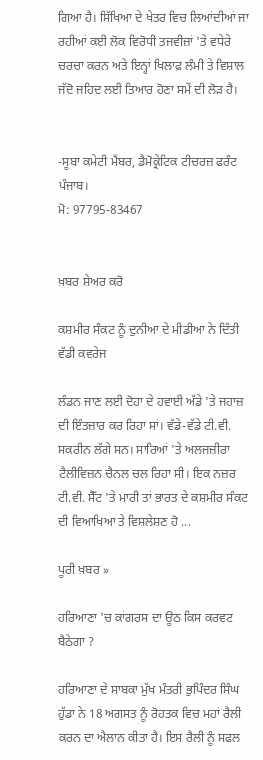ਗਿਆ ਹੈ। ਸਿੱਖਿਆ ਦੇ ਖੇਤਰ ਵਿਚ ਲਿਆਂਦੀਆਂ ਜਾ ਰਹੀਆਂ ਕਈ ਲੋਕ ਵਿਰੋਧੀ ਤਜਵੀਜ਼ਾਂ 'ਤੇ ਵਧੇਰੇ ਚਰਚਾ ਕਰਨ ਅਤੇ ਇਨ੍ਹਾਂ ਖਿਲਾਫ਼ ਲੰਮੀ ਤੇ ਵਿਸ਼ਾਲ ਜੱਦੋ ਜਹਿਦ ਲਈ ਤਿਆਰ ਹੋਣਾ ਸਮੇਂ ਦੀ ਲੋੜ ਹੈ।


-ਸੂਬਾ ਕਮੇਟੀ ਮੈਂਬਰ, ਡੈਮੋਕ੍ਰੇਟਿਕ ਟੀਚਰਜ਼ ਫਰੰਟ ਪੰਜਾਬ।
ਮੋ: 97795-83467


ਖ਼ਬਰ ਸ਼ੇਅਰ ਕਰੋ

ਕਸ਼ਮੀਰ ਸੰਕਟ ਨੂੰ ਦੁਨੀਆ ਦੇ ਮੀਡੀਆ ਨੇ ਦਿੱਤੀ ਵੱਡੀ ਕਵਰੇਜ

ਲੰਡਨ ਜਾਣ ਲਈ ਦੋਹਾ ਦੇ ਹਵਾਈ ਅੱਡੇ 'ਤੇ ਜਹਾਜ਼ ਦੀ ਇੰਤਜ਼ਾਰ ਕਰ ਰਿਹਾ ਸਾਂ। ਵੱਡੇ-ਵੱਡੇ ਟੀ.ਵੀ. ਸਕਰੀਨ ਲੱਗੇ ਸਨ। ਸਾਰਿਆਂ 'ਤੇ ਅਲਜਜ਼ੀਰਾ ਟੈਲੀਵਿਜ਼ਨ ਚੈਨਲ ਚਲ ਰਿਹਾ ਸੀ। ਇਕ ਨਜ਼ਰ ਟੀ.ਵੀ. ਸੈੱਟ 'ਤੇ ਮਾਰੀ ਤਾਂ ਭਾਰਤ ਦੇ ਕਸ਼ਮੀਰ ਸੰਕਟ ਦੀ ਵਿਆਖਿਆ ਤੇ ਵਿਸ਼ਲੇਸ਼ਣ ਹੋ ...

ਪੂਰੀ ਖ਼ਬਰ »

ਹਰਿਆਣਾ 'ਚ ਕਾਂਗਰਸ ਦਾ ਊਠ ਕਿਸ ਕਰਵਟ ਬੈਠੇਗਾ ?

ਹਰਿਆਣਾ ਦੇ ਸਾਬਕਾ ਮੁੱਖ ਮੰਤਰੀ ਭੁਪਿੰਦਰ ਸਿੰਘ ਹੁੱਡਾ ਨੇ 18 ਅਗਸਤ ਨੂੰ ਰੋਹਤਕ ਵਿਚ ਮਹਾਂ ਰੈਲੀ ਕਰਨ ਦਾ ਐਲਾਨ ਕੀਤਾ ਹੈ। ਇਸ ਰੈਲੀ ਨੂੰ ਸਫਲ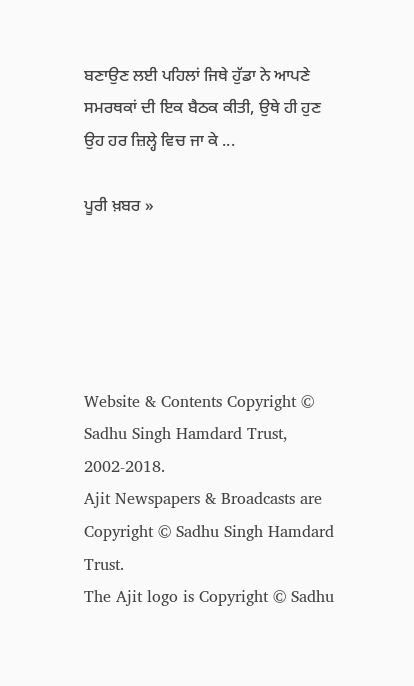ਬਣਾਉਣ ਲਈ ਪਹਿਲਾਂ ਜਿਥੇ ਹੁੱਡਾ ਨੇ ਆਪਣੇ ਸਮਰਥਕਾਂ ਦੀ ਇਕ ਬੈਠਕ ਕੀਤੀ, ਉਥੇ ਹੀ ਹੁਣ ਉਹ ਹਰ ਜ਼ਿਲ੍ਹੇ ਵਿਚ ਜਾ ਕੇ ...

ਪੂਰੀ ਖ਼ਬਰ »





Website & Contents Copyright © Sadhu Singh Hamdard Trust, 2002-2018.
Ajit Newspapers & Broadcasts are Copyright © Sadhu Singh Hamdard Trust.
The Ajit logo is Copyright © Sadhu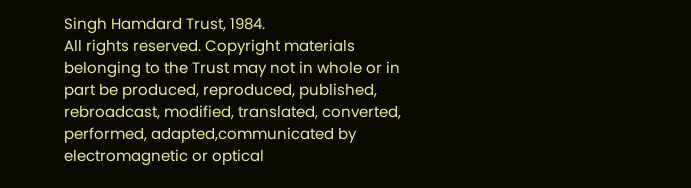Singh Hamdard Trust, 1984.
All rights reserved. Copyright materials belonging to the Trust may not in whole or in part be produced, reproduced, published, rebroadcast, modified, translated, converted, performed, adapted,communicated by electromagnetic or optical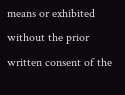means or exhibited without the prior written consent of the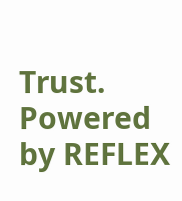Trust. Powered by REFLEX